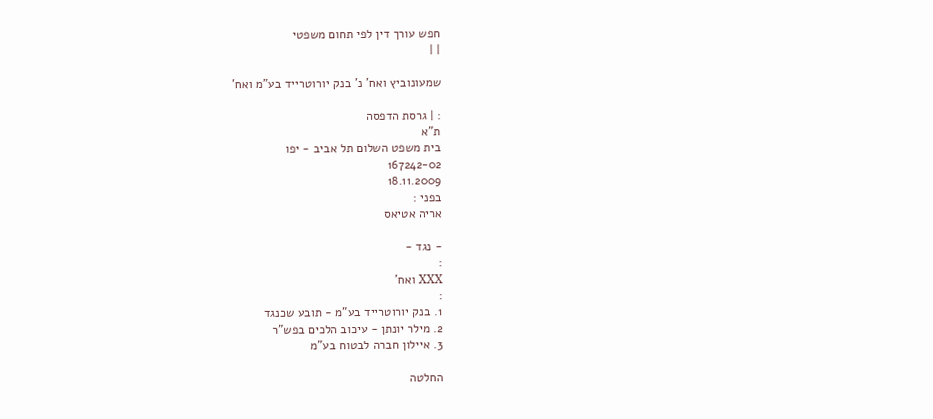חפש עורך דין לפי תחום משפטי
| |

שמעונוביץ ואח' נ' בנק יורוטרייד בע"מ ואח'

: | גרסת הדפסה
ת"א
בית משפט השלום תל אביב - יפו
167242-02
18.11.2009
בפני :
אריה אטיאס

- נגד -
:
XXX ואח'
:
1. בנק יורוטרייד בע"מ - תובע שכנגד
2. מילר יונתן - עיכוב הלכים בפש"ר
3. איילון חברה לבטוח בע"מ

החלטה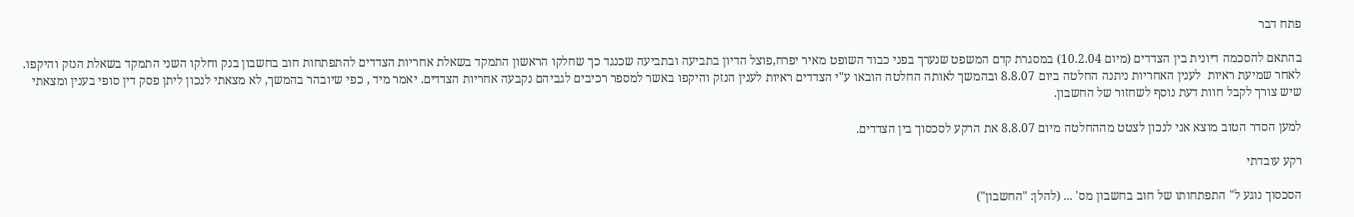פתח דבר

בהתאם להסכמה דיונית בין הצדדים (מיום 10.2.04) במסגרת קדם המשפט שנערך בפני כבוד השופט מאיר יפרח,פוצל הדיון בתביעה ובתביעה שכנגד כך שחלקו הראשון התמקד בשאלת אחריות הצדדים להתפתחות חוב בחשבון בנק וחלקו השני התמקד בשאלת הנזק והיקפו.  לאחר שמיעת ראיות  לענין האחריות ניתנה החלטה ביום 8.8.07 ובהמשך לאותה החלטה הובאו ע"י הצדדים ראיות לענין הנזק והיקפו באשר למספר רכיבים לגביהם נקבעה אחריות הצדדים. יאמר מיד , כפי שיובהר בהמשך, לא מצאתי לנכון ליתן פסק דין סופי בענין ומצאתי שיש צורך לקבל חוות דעת נוסף לשחזור של החשבון.

למען הסדר הטוב מוצא אני לנכון לצטט מההחלטה מיום 8.8.07 את הרקע לסכסוך בין הצדדים.

רקע עובדתי

הסכסוך נוגע ל" התפתחותו של חוב בחשבון מס' ... (להלן: "החשבון")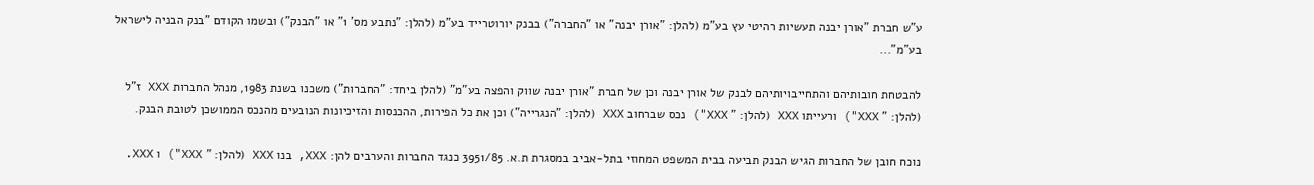ע"ש חברת "אורן יבנה תעשיות רהיטי עץ בע"מ (להלן: "אורן יבנה" או "החברה") בבנק יורוטרייד בע"מ (להלן: "נתבע מס' 1" או "הבנק") ובשמו הקודם "בנק הבניה לישראל בע"מ"...

להבטחת חובותיהם והתחייבויותיהם לבנק של אורן יבנה וכן של חברת "אורן יבנה שווק והפצה בע"מ" (להלן ביחד: "החברות") משכנו בשנת 1983, מנהל החברות XXX ז"ל (להלן: " XXX") ורעייתו XXX (להלן: " XXX") נכס שברחוב XXX (להלן: "הנגרייה") וכן את כל הפירות, ההכנסות והזיכיונות הנובעים מהנכס הממושכן לטובת הבנק.

נוכח חובן של החברות הגיש הבנק תביעה בבית המשפט המחוזי בתל-אביב במסגרת ת.א. 3951/85 כנגד החברות והערבים להן: XXX, בנו XXX (להלן: " XXX") ו XXX.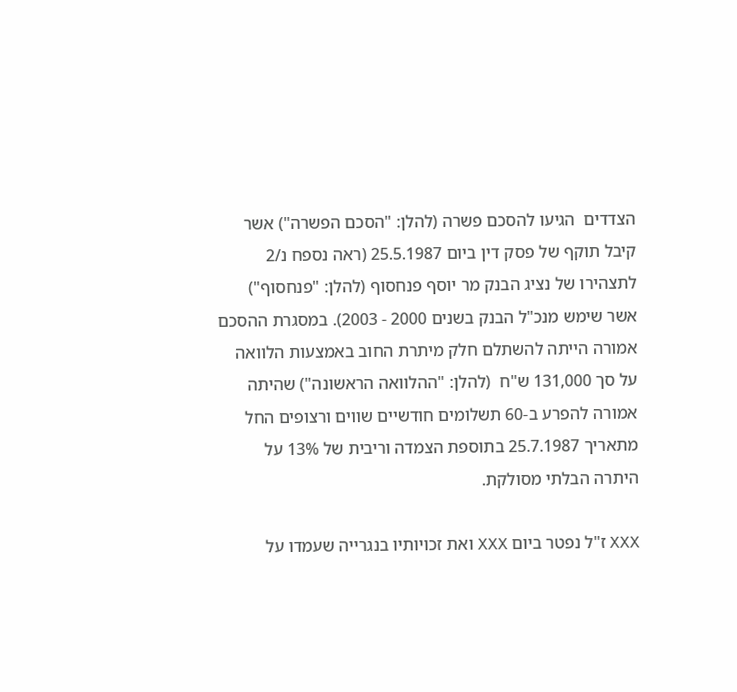הצדדים  הגיעו להסכם פשרה (להלן: "הסכם הפשרה") אשר קיבל תוקף של פסק דין ביום 25.5.1987 (ראה נספח נ/2 לתצהירו של נציג הבנק מר יוסף פנחסוף (להלן: "פנחסוף") אשר שימש מנכ"ל הבנק בשנים 2000 - 2003). במסגרת ההסכם אמורה הייתה להשתלם חלק מיתרת החוב באמצעות הלוואה על סך 131,000 ש"ח  (להלן: "ההלוואה הראשונה") שהיתה אמורה להפרע ב-60 תשלומים חודשיים שווים ורצופים החל מתאריך 25.7.1987 בתוספת הצמדה וריבית של 13% על היתרה הבלתי מסולקת.

XXX ז"ל נפטר ביום XXX ואת זכויותיו בנגרייה שעמדו על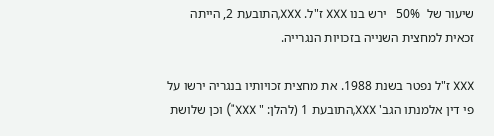שיעור של  50%   ירש בנו XXX ז"ל. XXX,התובעת 2, הייתה זכאית למחצית השנייה בזכויות הנגרייה.

XXX ז"ל נפטר בשנת 1988. את מחצית זכויותיו בנגריה ירשו על פי דין אלמנתו הגב' XXX,התובעת 1 (להלן: " XXX") וכן שלושת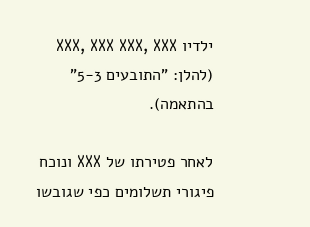ילדיו XXX, XXX XXX, XXX              (להלן: "התובעים 5-3" בהתאמה).

לאחר פטירתו של XXX ונוכח פיגורי תשלומים כפי שגובשו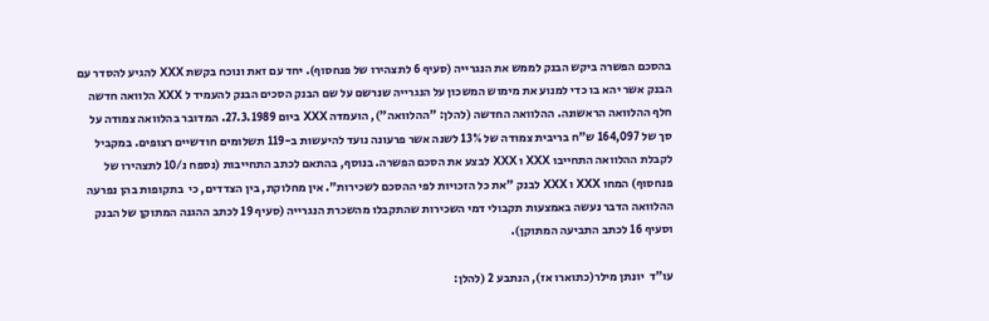בהסכם הפשרה ביקש הבנק לממש את הנגרייה (סעיף 6 לתצהירו של פנחסוף). יחד עם זאת ונוכח בקשת XXX להגיע להסדר עם הבנק אשר יהא בו כדי למנוע את מימוש המשכון על הנגרייה שנרשם על שם הבנק הסכים הבנק להעמיד ל XXX הלוואה חדשה חלף ההלוואה הראשונה. ההלוואה החדשה (להלן: "ההלוואה"), הועמדה XXX ביום 27.3.1989. המדובר בהלוואה צמודה על סך של 164,097 ש"ח בריבית צמודה של 13% לשנה אשר פרעונה נועד להיעשות ב-119 תשלומים חודשיים רצופים. במקביל לקבלת ההלוואה התחייבו XXX ו XXX לבצע את הסכם הפשרה. בנוסף, בהתאם לכתב התחייבות (נספח נ/10 לתצהירו של פנחסוף) המחו XXX ו XXX לבנק "את כל הזכויות לפי ההסכם לשכירות". אין מחלוקת, בין הצדדים, כי  בתקופות בהן נפרעה ההלוואה הדבר נעשה באמצעות תקבולי דמי השכירות שהתקבלו מהשכרת הנגרייה (סעיף 19 לכתב ההגנה המתוקן של הבנק וסעיף 16 לכתב התביעה המתוקן).

עו"ד  יונתן מילר(כתוארו אז), הנתבע 2 (להלן: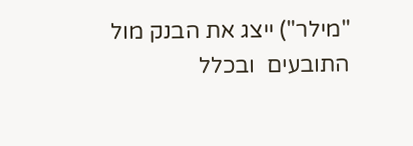"מילר") ייצג את הבנק מול התובעים  ובכלל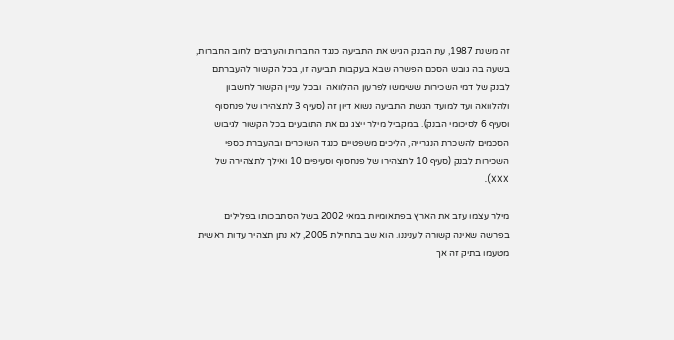זה משנת 1987, עת הבנק הגיש את התביעה כנגד החברות והערבים לחוב החברות, בשעה בה גובש הסכם הפשרה שבא בעקבות תביעה זו, בכל הקשור להעברתם לבנק של דמי השכירות ששימשו לפרעון ההלוואה  ובכל עניין הקשור לחשבון ולהלוואה ועד למועד הגשת התביעה נשוא דיון זה (סעיף 3 לתצהירו של פנחסוף וסעיף 6 לסיכומי הבנק). במקביל מילר ייצג גם את התובעים בכל הקשור לגיבוש הסכמים להשכרת הנגרייה, הליכים משפטיים כנגד השוכרים ובהעברת כספי השכירות לבנק (סעיף 10 לתצהירו של פנחסוף וסעיפים 10 ואילך לתצהירה של XXX).

מילר עצמו עזב את הארץ בפתאומיות במאי 2002 בשל הסתבכותו בפלילים בפרשה שאינה קשורה לעניננו. הוא שב בתחילת 2005, לא נתן תצהיר עדות ראשית מטעמו בתיק זה אך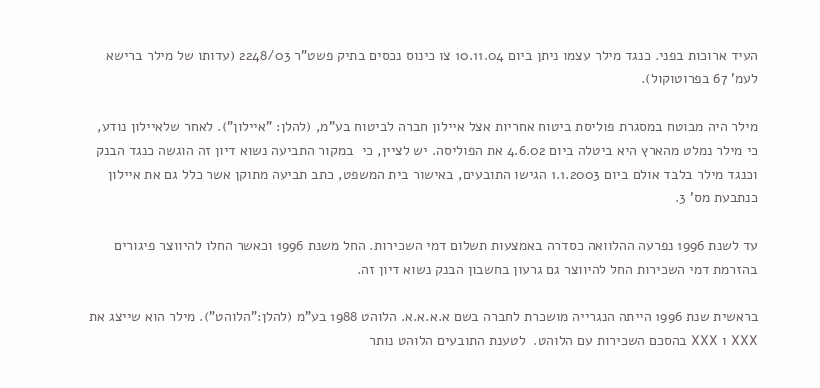העיד ארוכות בפני. כנגד מילר עצמו ניתן ביום 10.11.04 צו כינוס נכסים בתיק פשט"ר 2248/03 (עדותו של מילר ברישא לעמ' 67 בפרוטוקול).

מילר היה מבוטח במסגרת פוליסת ביטוח אחריות אצל איילון חברה לביטוח בע"מ, (להלן: "איילון"). לאחר שלאיילון נודע, כי מילר נמלט מהארץ היא ביטלה ביום 4.6.02 את הפוליסה. יש לציין, כי  במקור התביעה נשוא דיון זה הוגשה כנגד הבנק וכנגד מילר בלבד אולם ביום 1.1.2003 הגישו התובעים, באישור בית המשפט, כתב תביעה מתוקן אשר כלל גם את איילון כנתבעת מס' 3.

עד לשנת 1996 נפרעה ההלוואה כסדרה באמצעות תשלום דמי השכירות. החל משנת 1996 וכאשר החלו להיווצר פיגורים בהזרמת דמי השכירות החל להיווצר גם גרעון בחשבון הבנק נשוא דיון זה.

בראשית שנת 1996 הייתה הנגרייה מושכרת לחברה בשם א.א.א.א. הלוהט 1988 בע"מ (להלן:"הלוהט"). מילר הוא שייצג את XXX ו XXX בהסכם השכירות עם הלוהט.  לטענת התובעים הלוהט נותר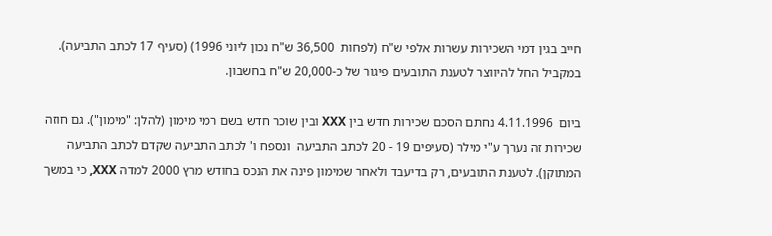חייב בגין דמי השכירות עשרות אלפי ש"ח (לפחות  36,500 ש"ח נכון ליוני 1996) (סעיף 17 לכתב התביעה). במקביל החל להיווצר לטענת התובעים פיגור של כ-20,000 ש"ח בחשבון.

ביום  4.11.1996 נחתם הסכם שכירות חדש בין XXX ובין שוכר חדש בשם רמי מימון (להלן: "מימון"). גם חוזה שכירות זה נערך ע"י מילר (סעיפים 19 - 20 לכתב התביעה  ונספח ו' לכתב התביעה שקדם לכתב התביעה המתוקן). לטענת התובעים, רק בדיעבד ולאחר שמימון פינה את הנכס בחודש מרץ 2000 למדה XXX, כי במשך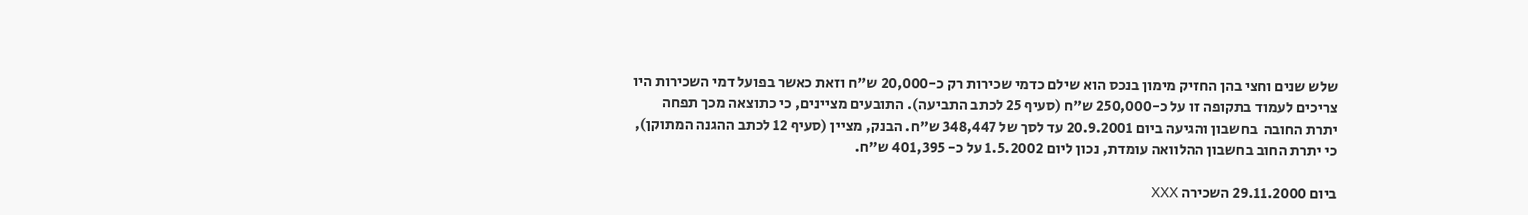שלש שנים וחצי בהן החזיק מימון בנכס הוא שילם כדמי שכירות רק כ-20,000 ש"ח וזאת כאשר בפועל דמי השכירות היו צריכים לעמוד בתקופה זו על כ-250,000 ש"ח (סעיף 25 לכתב התביעה). התובעים מציינים, כי כתוצאה מכך תפחה יתרת החובה  בחשבון והגיעה ביום 20.9.2001 עד לסך של 348,447 ש"ח. הבנק, מציין (סעיף 12 לכתב ההגנה המתוקן), כי יתרת החוב בחשבון ההלוואה עומדת, נכון ליום 1.5.2002 על כ- 401,395 ש"ח.

ביום 29.11.2000 השכירה XXX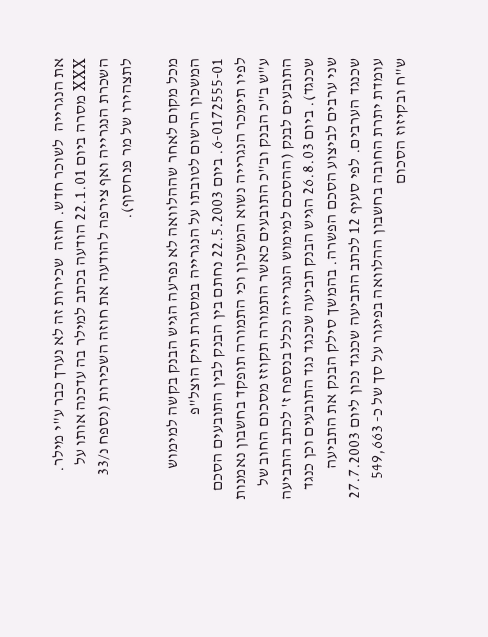את הנגרייה  לשוכר חדש. חוזה  שכירות זה לא נערך כבר ע"י מילר. XXX מסרה ביום 22.1.01 הודעה בכתב למילר בה עדכנה אותו על השכרת הנגרייה ואף צירפה להודעה את חוזה השכירות (נספח נ/33 לתצהירו של מר פנחסוף).

מכל מקום לאחר שההלוואה לא נפרעה הגיש הבנק בקשה למימוש המשכון הרשום לטובתו על הנגרייה במסגרת תיק הוצל"פ 6-0172555-01. ביום 22.5.2003 נחתם בין הבנק לבין התובעים הסכם לפיו תימכר הנגרייה נשוא המשכון וכי התמורה תופקד בחשבון נאמנות ע"ש ב"כ הבנק וב"כ התובעים כאשר התמורה תקוזז מסכום החוב של התובעים לבנק (ההסכם למימוש הנגרייה נכלל בנספח ז' לכתב התביעה שכנגד). ביום 26.8.03 הגיש הבנק תביעה שכנגד נגד התובעים וכן כנגד שני ערבים לביצוע הסכם הפשרה. בהמשך סילק הבנק את התביעה שכנגד הערבים. לפי סעיף 12 לכתב התביעה שכנגד נכון ליום 27.7.2003 עומדת יתרת החובה בחשבון ההלוואה בפיגור על סך של כ- 549,663 ש"ח ובקיזוז הסכום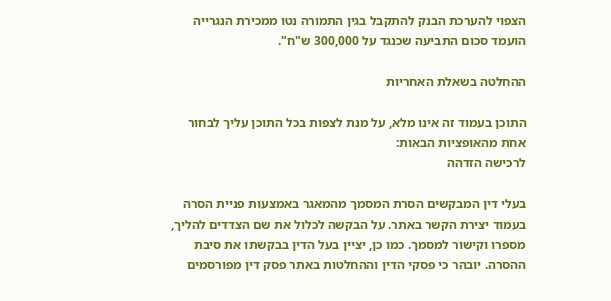הצפוי להערכת הבנק להתקבל בגין התמורה נטו ממכירת הנגרייה הועמד סכום התביעה שכנגד על 300,000 ש"ח".

ההחלטה בשאלת האחריות

התוכן בעמוד זה אינו מלא, על מנת לצפות בכל התוכן עליך לבחור אחת מהאופציות הבאות:
לרכישה הזדהה

בעלי דין המבקשים הסרת המסמך מהמאגר באמצעות פניית הסרה בעמוד יצירת הקשר באתר. על הבקשה לכלול את שם הצדדים להליך, מספרו וקישור למסמך. כמו כן, יציין בעל הדין בבקשתו את סיבת ההסרה. יובהר כי פסקי הדין וההחלטות באתר פסק דין מפורסמים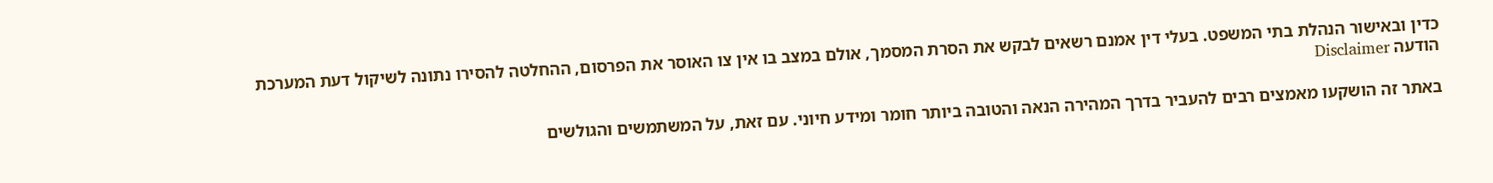כדין ובאישור הנהלת בתי המשפט. בעלי דין אמנם רשאים לבקש את הסרת המסמך, אולם במצב בו אין צו האוסר את הפרסום, ההחלטה להסירו נתונה לשיקול דעת המערכת
הודעה Disclaimer

באתר זה הושקעו מאמצים רבים להעביר בדרך המהירה הנאה והטובה ביותר חומר ומידע חיוני. עם זאת, על המשתמשים והגולשים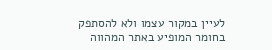לעיין במקור עצמו ולא להסתפק בחומר המופיע באתר המהווה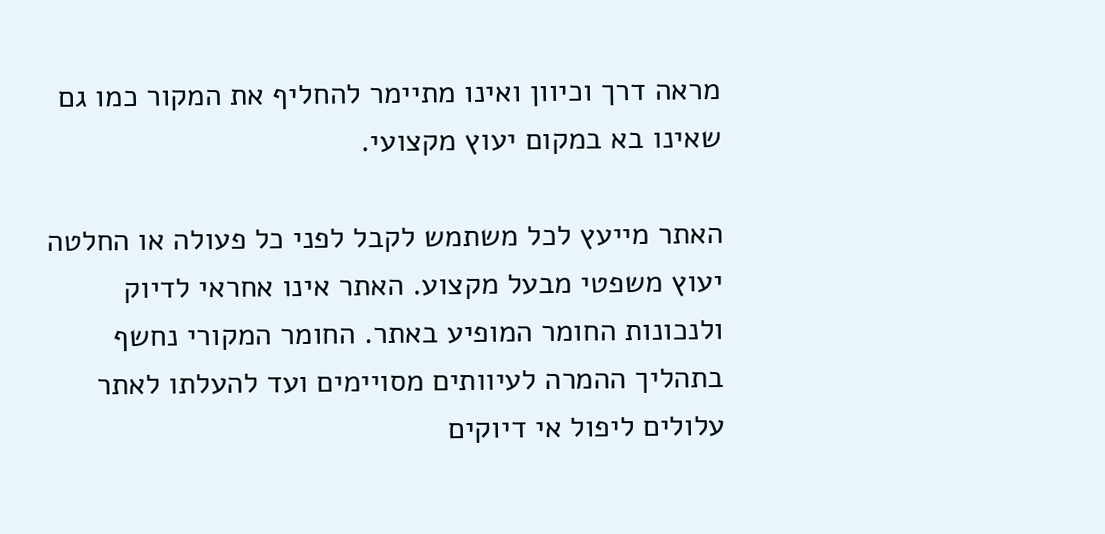מראה דרך וכיוון ואינו מתיימר להחליף את המקור כמו גם שאינו בא במקום יעוץ מקצועי.

האתר מייעץ לכל משתמש לקבל לפני כל פעולה או החלטה יעוץ משפטי מבעל מקצוע. האתר אינו אחראי לדיוק ולנכונות החומר המופיע באתר. החומר המקורי נחשף בתהליך ההמרה לעיוותים מסויימים ועד להעלתו לאתר עלולים ליפול אי דיוקים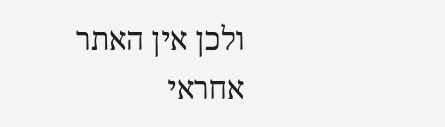ולכן אין האתר אחראי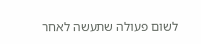לשום פעולה שתעשה לאחר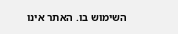השימוש בו. האתר אינו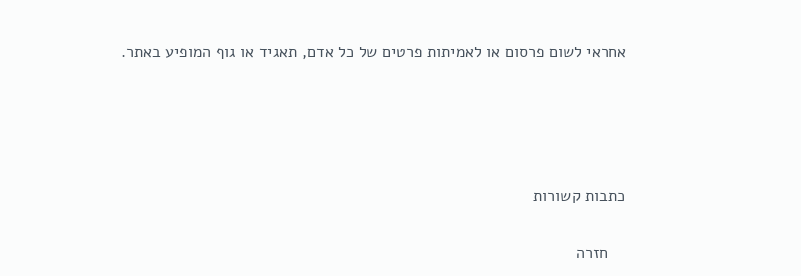אחראי לשום פרסום או לאמיתות פרטים של כל אדם, תאגיד או גוף המופיע באתר.




כתבות קשורות

    חזרה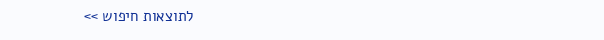לתוצאות חיפוש >>